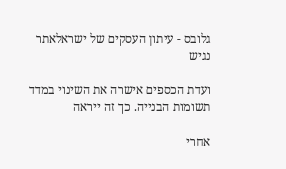גלובס - עיתון העסקים של ישראלאתר נגיש

ועדת הכספים אישרה את השינוי במדד תשומות הבנייה. כך זה ייראה

אחרי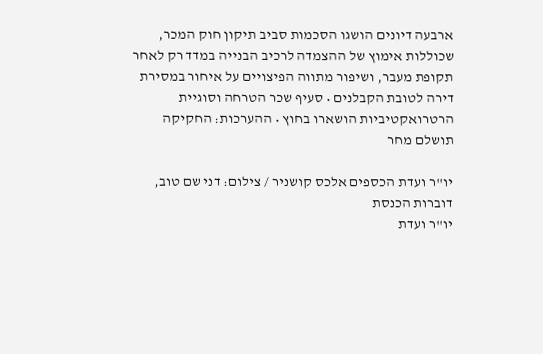ארבעה דיונים הושגו הסכמות סביב תיקון חוק המכר, שכוללות אימוץ של ההצמדה לרכיב הבנייה במדד רק לאחר תקופת מעבר, ושיפור מתווה הפיצויים על איחור במסירת דירה לטובת הקבלנים • סעיף שכר הטרחה וסוגיית הרטרואקטיביות הושארו בחוץ • ההערכות: החקיקה תושלם מחר

יו''ר ועדת הכספים אלכס קושניר / צילום: דני שם טוב, דוברות הכנסת
יו''ר ועדת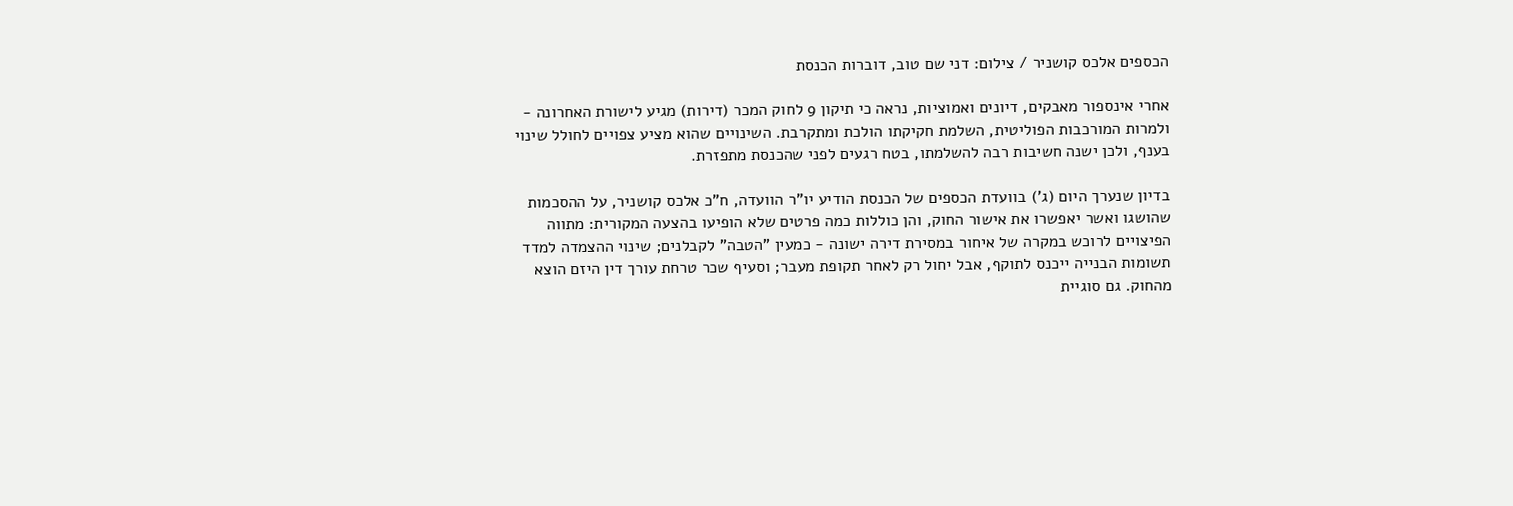הכספים אלכס קושניר / צילום: דני שם טוב, דוברות הכנסת

אחרי אינספור מאבקים, דיונים ואמוציות, נראה כי תיקון 9 לחוק המכר (דירות) מגיע לישורת האחרונה - ולמרות המורכבות הפוליטית, השלמת חקיקתו הולכת ומתקרבת. השינויים שהוא מציע צפויים לחולל שינוי בענף, ולכן ישנה חשיבות רבה להשלמתו, בטח רגעים לפני שהכנסת מתפזרת.

בדיון שנערך היום (ג') בוועדת הכספים של הכנסת הודיע יו"ר הוועדה, ח"כ אלכס קושניר, על ההסכמות שהושגו ואשר יאפשרו את אישור החוק, והן כוללות כמה פרטים שלא הופיעו בהצעה המקורית: מתווה הפיצויים לרוכש במקרה של איחור במסירת דירה ישונה - כמעין "הטבה" לקבלנים; שינוי ההצמדה למדד תשומות הבנייה ייכנס לתוקף, אבל יחול רק לאחר תקופת מעבר; וסעיף שכר טרחת עורך דין היזם הוצא מהחוק. גם סוגיית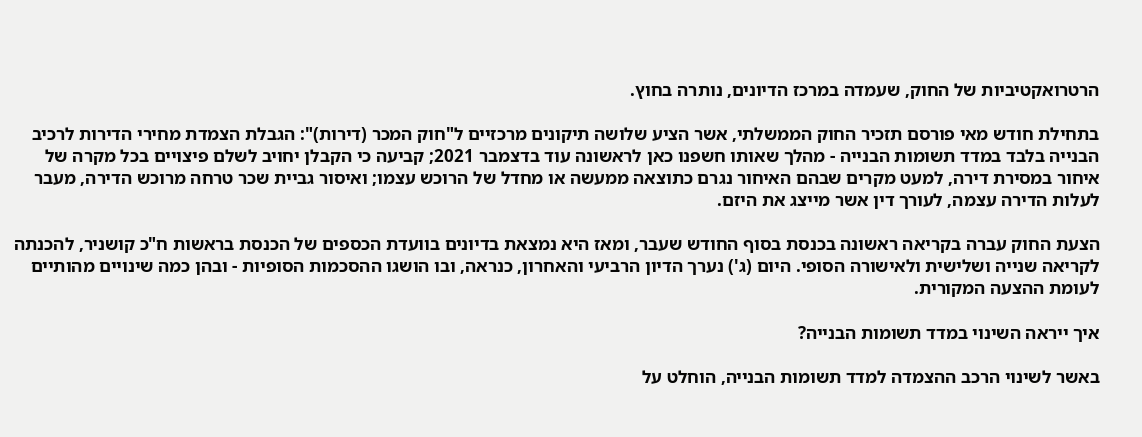הרטרואקטיביות של החוק, שעמדה במרכז הדיונים, נותרה בחוץ.

בתחילת חודש מאי פורסם תזכיר החוק הממשלתי, אשר הציע שלושה תיקונים מרכזיים ל"חוק המכר (דירות)": הגבלת הצמדת מחירי הדירות לרכיב הבנייה בלבד במדד תשומות הבנייה - מהלך שאותו חשפנו כאן לראשונה עוד בדצמבר 2021; קביעה כי הקבלן יחויב לשלם פיצויים בכל מקרה של איחור במסירת דירה, למעט מקרים שבהם האיחור נגרם כתוצאה ממעשה או מחדל של הרוכש עצמו; ואיסור גביית שכר טרחה מרוכש הדירה, מעבר לעלות הדירה עצמה, לעורך דין אשר מייצג את היזם.

הצעת החוק עברה בקריאה ראשונה בכנסת בסוף החודש שעבר, ומאז היא נמצאת בדיונים בוועדת הכספים של הכנסת בראשות ח"כ קושניר, להכנתה לקריאה שנייה ושלישית ולאישורה הסופי. היום (ג') נערך הדיון הרביעי והאחרון, כנראה, ובו הושגו ההסכמות הסופיות - ובהן כמה שינויים מהותיים לעומת ההצעה המקורית.

איך ייראה השינוי במדד תשומות הבנייה?

באשר לשינוי הרכב ההצמדה למדד תשומות הבנייה, הוחלט על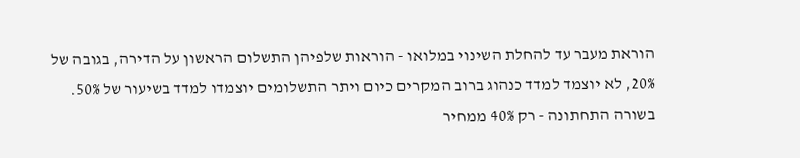הוראת מעבר עד להחלת השינוי במלואו - הוראות שלפיהן התשלום הראשון על הדירה, בגובה של 20%, לא יוצמד למדד כנהוג ברוב המקרים כיום ויתר התשלומים יוצמדו למדד בשיעור של 50%. בשורה התחתונה - רק 40% ממחיר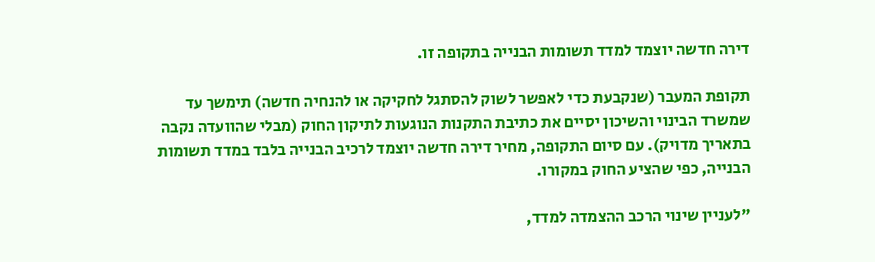דירה חדשה יוצמד למדד תשומות הבנייה בתקופה זו.

תקופת המעבר (שנקבעת כדי לאפשר לשוק להסתגל לחקיקה או להנחיה חדשה) תימשך עד שמשרד הבינוי והשיכון יסיים את כתיבת התקנות הנוגעות לתיקון החוק (מבלי שהוועדה נקבה בתאריך מדויק). עם סיום התקופה, מחיר דירה חדשה יוצמד לרכיב הבנייה בלבד במדד תשומות הבנייה, כפי שהציע החוק במקורו.

"לעניין שינוי הרכב ההצמדה למדד,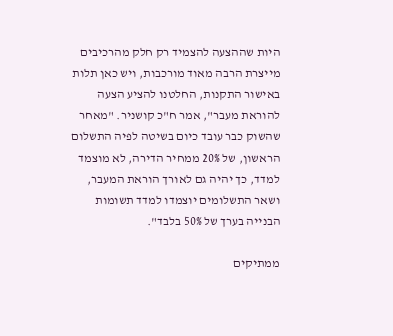היות שההצעה להצמיד רק חלק מהרכיבים מייצרת הרבה מאוד מורכבות, ויש כאן תלות באישור התקנות, החלטנו להציע הצעה להוראת מעבר", אמר ח"כ קושניר. "מאחר שהשוק כבר עובד כיום בשיטה לפיה התשלום הראשון, של 20% ממחיר הדירה, לא מוצמד למדד, כך יהיה גם לאורך הוראת המעבר, ושאר התשלומים יוצמדו למדד תשומות הבנייה בערך של 50% בלבד".

ממתיקים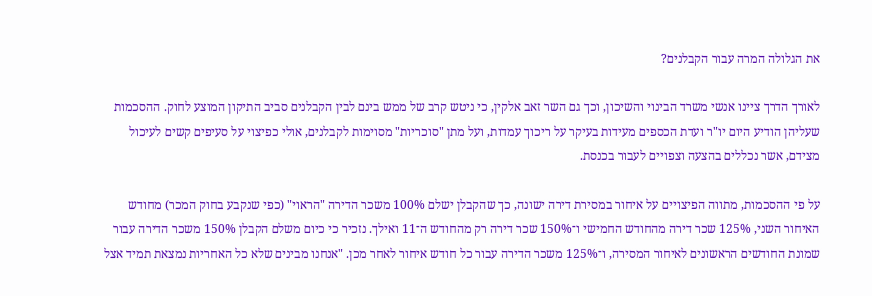את הגלולה המרה עבור הקבלנים?

לאורך הדרך ציינו אנשי משרד הבינוי והשיכון, וכך גם השר זאב אלקין, כי ניטש קרב של ממש בינם לבין הקבלנים סביב התיקון המוצע לחוק. ההסכמות שעליהן הודיע היום יו"ר ועדת הכספים מעידות בעיקר על ריכוך עמדות, ועל מתן "סוכריות" מסוימות לקבלנים, אולי כפיצוי על סעיפים קשים לעיכול מצידם, אשר נכללים בהצעה וצפויים לעבור בכנסת.

על פי ההסכמות, מתווה הפיצויים על איחור במסירת דירה ישונה, כך שהקבלן ישלם 100% משכר הדירה "הראוי" (כפי שנקבע בחוק המכר) מחודש האיחור השני, 125% שכר דירה מהחודש החמישי ו־150% שכר דירה רק מהחודש ה־11 ואילך. נזכיר כי כיום משלם הקבלן 150% משכר הדירה עבור שמונת החודשים הראשונים לאיחור המסירה, ו־125% משכר הדירה עבור כל חודש איחור לאחר מכן. "אנחנו מבינים שלא כל האחריות נמצאת תמיד אצל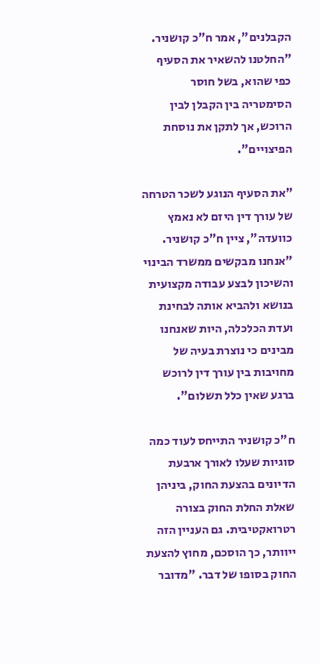הקבלנים", אמר ח"כ קושניר. "החלטנו להשאיר את הסעיף כפי שהוא, בשל חוסר הסימטריה בין הקבלן לבין הרוכש, אך לתקן את נוסחת הפיצויים".

"את הסעיף הנוגע לשכר הטרחה של עורך דין היזם לא נאמץ כוועדה", ציין ח"כ קושניר. "אנחנו מבקשים ממשרד הבינוי והשיכון לבצע עבודה מקצועית בנושא ולהביא אותה לבחינת ועדת הכלכלה, היות שאנחנו מבינים כי נוצרת בעיה של מחויבות בין עורך דין לרוכש ברגע שאין כלל תשלום".

ח"כ קושניר התייחס לעוד כמה סוגיות שעלו לאורך ארבעת הדיונים בהצעת החוק, ביניהן שאלת החלת החוק בצורה רטרואקטיבית. גם העניין הזה ייוותר, כך הוסכם, מחוץ להצעת החוק בסופו של דבר. "מדובר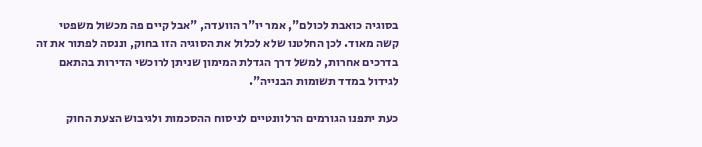בסוגיה כואבת לכולם", אמר יו"ר הוועדה, "אבל קיים פה מכשול משפטי קשה מאוד. לכן החלטנו שלא לכלול את הסוגיה הזו בחוק, וננסה לפתור את זה בדרכים אחרות, למשל דרך הגדלת המימון שניתן לרוכשי הדירות בהתאם לגידול במדד תשומות הבנייה".

כעת יתפנו הגורמים הרלוונטיים לניסוח ההסכמות ולגיבוש הצעת החוק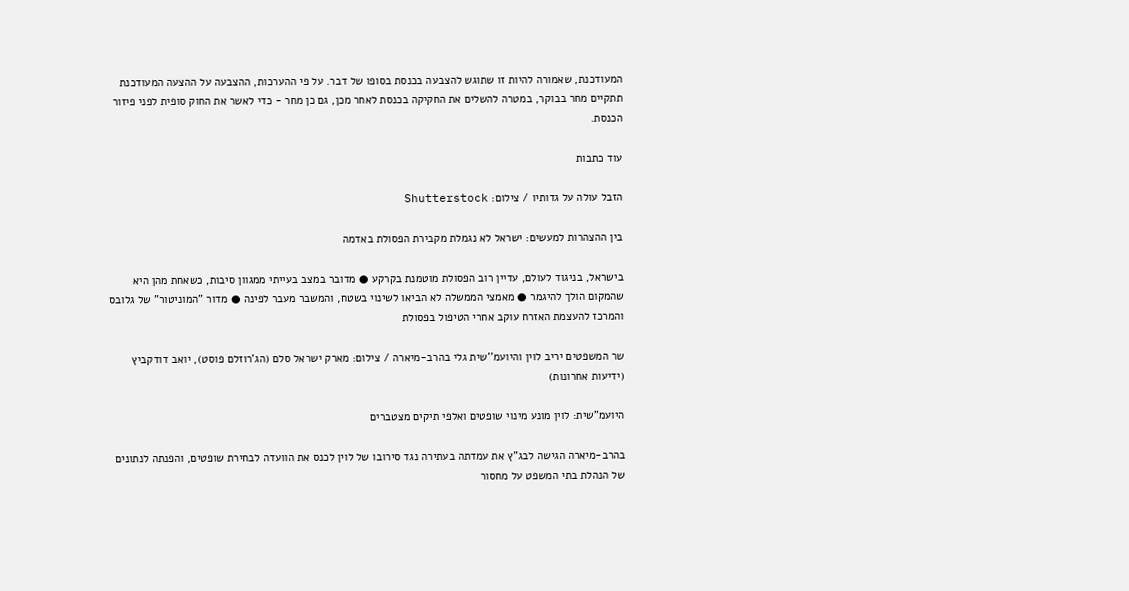המעודכנת, שאמורה להיות זו שתוגש להצבעה בכנסת בסופו של דבר. על פי ההערכות, ההצבעה על ההצעה המעודכנת תתקיים מחר בבוקר, במטרה להשלים את החקיקה בכנסת לאחר מכן, גם כן מחר - כדי לאשר את החוק סופית לפני פיזור הכנסת.

עוד כתבות

הזבל עולה על גדותיו / צילום: Shutterstock

בין ההצהרות למעשים: ישראל לא נגמלת מקבירת הפסולת באדמה

בישראל, בניגוד לעולם, עדיין רוב הפסולת מוטמנת בקרקע ● מדובר במצב בעייתי ממגוון סיבות, כשאחת מהן היא שהמקום הולך להיגמר ● מאמצי הממשלה לא הביאו לשינוי בשטח, והמשבר מעבר לפינה ● מדור "המוניטור" של גלובס והמרכז להעצמת האזרח עוקב אחרי הטיפול בפסולת

שר המשפטים יריב לוין והיועמ''שית גלי בהרב-מיארה / צילום: מארק ישראל סלם (הג'רוזלם פוסט), יואב דודקביץ (ידיעות אחרונות)

היועמ"שית: לוין מונע מינוי שופטים ואלפי תיקים מצטברים

בהרב-מיארה הגישה לבג"ץ את עמדתה בעתירה נגד סירובו של לוין לכנס את הוועדה לבחירת שופטים, והפנתה לנתונים של הנהלת בתי המשפט על מחסור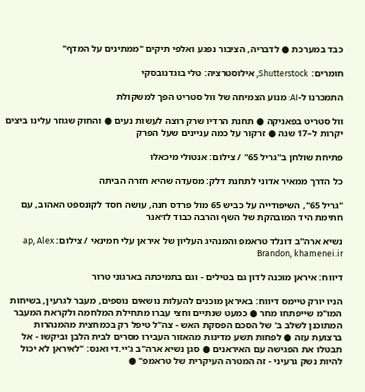כבד במערכת ● לדבריה, הציבור נפגע ואלפי תיקים "ממתינים על המדף"

חומרים: Shutterstock, אילוסטרציה: טלי בוגדנובסקי

התמכרנו ל-AI: מנוע הצמיחה של וול סטריט הפך למשקולת

וול סטריט בפאניקה ● תחנת הרדיו שרק רוצה לעשות נעים ● והחוק שגוזר עלינו ביצים יקרות ל–17 שנה ● זרקור על כמה עניינים שעל הפרק

פתיחת שולחן ב''גריל 65'' / צילום: אנטולי מיכאלו

כל הדרך ממאיר אדוני לתחנת דלק: מסעדה שהיא חזרה הביתה

"גריל 65", השיפודייה על כביש 65 מול פרדס חנה, עושה חסד לקונספט האהוב, עם חתימת היד המובהקת של השף והרבה כבוד לז׳אנר

נשיא ארה''ב דונלד טראמפ והמנהיג העליון של איראן עלי חמינאי / צילום: ap, Alex Brandon, khamenei.ir

דיווח: איראן מוכנה לדון גם בטילים - וגם בתמיכתה בארגוני טרור

הניו יורק טיימס דיווח: באיראן מוכנים להעלות נושאים נוספים, מעבר לגרעין, בשיחות המו"מ שייפתחו מחר ● כמעט שנתיים וחצי עברו מתחילת המלחמה ולקראת המעבר המתוכנן לשלב ב' של הסכם הפסקת האש - צה"ל טיפל רק בכמחצית מהמנהרות ברצועת עזה ● לפחות תשע מדינות מהאזור העבירו מסרים לבית הלבן וביקשו - אל תבטלו את הפגישה עם האיראנים ● סגן נשיא ארה"ב ג'יי.די ואנס: "לאיראן לא יכול להיות נשק גרעיני - זה המטרה העיקרית של טראמפ" ●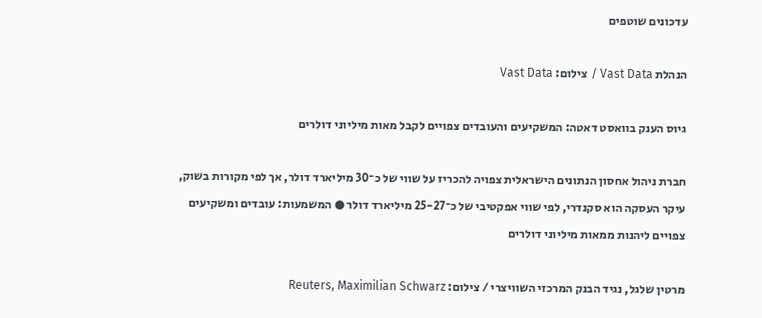עדכונים שוטפים

הנהלת Vast Data / צילום: Vast Data

גיוס הענק בוואסט דאטה: המשקיעים והעובדים צפויים לקבל מאות מיליוני דולרים

חברת ניהול אחסון הנתונים הישראלית צפויה להכריז על שווי של כ־30 מיליארד דולר, אך לפי מקורות בשוק, עיקר העסקה הוא סקנדרי, לפי שווי אפקטיבי של כ־25-27 מיליארד דולר ● המשמעות: עובדים ומשקיעים צפויים ליהנות ממאות מיליוני דולרים

מרטין שלגל, נגיד הבנק המרכזי השוויצרי / צילום: Reuters, Maximilian Schwarz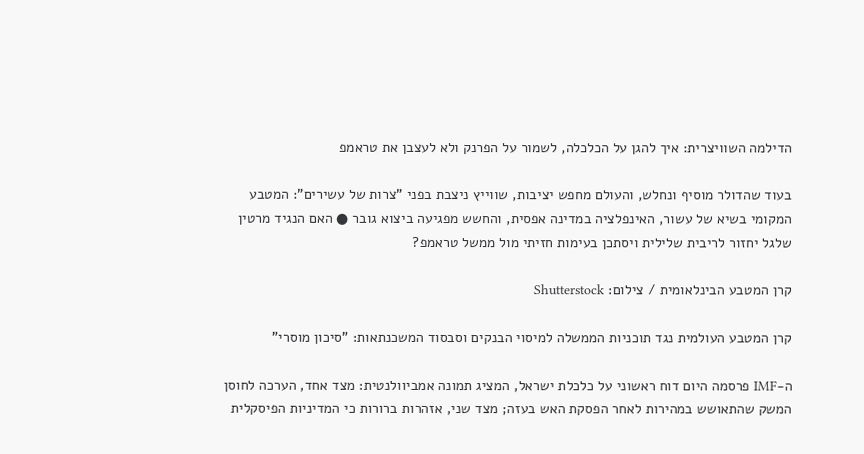הדילמה השוויצרית: איך להגן על הכלכלה, לשמור על הפרנק ולא לעצבן את טראמפ

בעוד שהדולר מוסיף ונחלש, והעולם מחפש יציבות, שווייץ ניצבת בפני "צרות של עשירים": המטבע המקומי בשיא של עשור, האינפלציה במדינה אפסית, והחשש מפגיעה ביצוא גובר ● האם הנגיד מרטין שלגל יחזור לריבית שלילית ויסתכן בעימות חזיתי מול ממשל טראמפ?

קרן המטבע הבינלאומית / צילום: Shutterstock

קרן המטבע העולמית נגד תוכניות הממשלה למיסוי הבנקים וסבסוד המשכנתאות: "סיכון מוסרי"

ה-IMF פרסמה היום דוח ראשוני על כלכלת ישראל, המציג תמונה אמביוולנטית: מצד אחד, הערכה לחוסן המשק שהתאושש במהירות לאחר הפסקת האש בעזה; מצד שני, אזהרות ברורות כי המדיניות הפיסקלית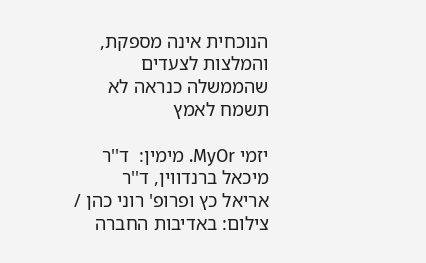הנוכחית אינה מספקת, והמלצות לצעדים שהממשלה כנראה לא תשמח לאמץ

יזמי MyOr. מימין:  ד''ר מיכאל ברנדווין, ד''ר אריאל כץ ופרופ' רוני כהן / צילום: באדיבות החברה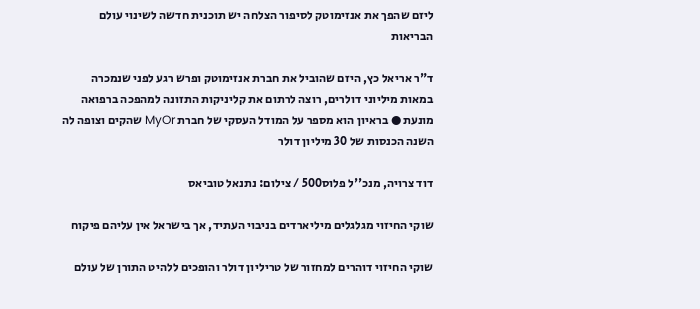ליזם שהפך את אנזימוטק לסיפור הצלחה יש תוכנית חדשה לשינוי עולם הבריאות

ד"ר אריאל כץ, היזם שהוביל את חברת אנזימוטק ופרש רגע לפני שנמכרה במאות מיליוני דולרים, רוצה לרתום את קליניקות התזונה למהפכה ברפואה מונעת ● בראיון הוא מספר על המודל העסקי של חברת MyOr שהקים וצופה לה השנה הכנסות של 30 מיליון דולר

דוד צרויה, מנכ''ל פלוס500 / צילום: נתנאל טוביאס

שוקי החיזוי מגלגלים מיליארדים בניבוי העתיד, אך בישראל אין עליהם פיקוח

שוקי החיזוי דוהרים למחזור של טריליון דולר והופכים ללהיט התורן של עולם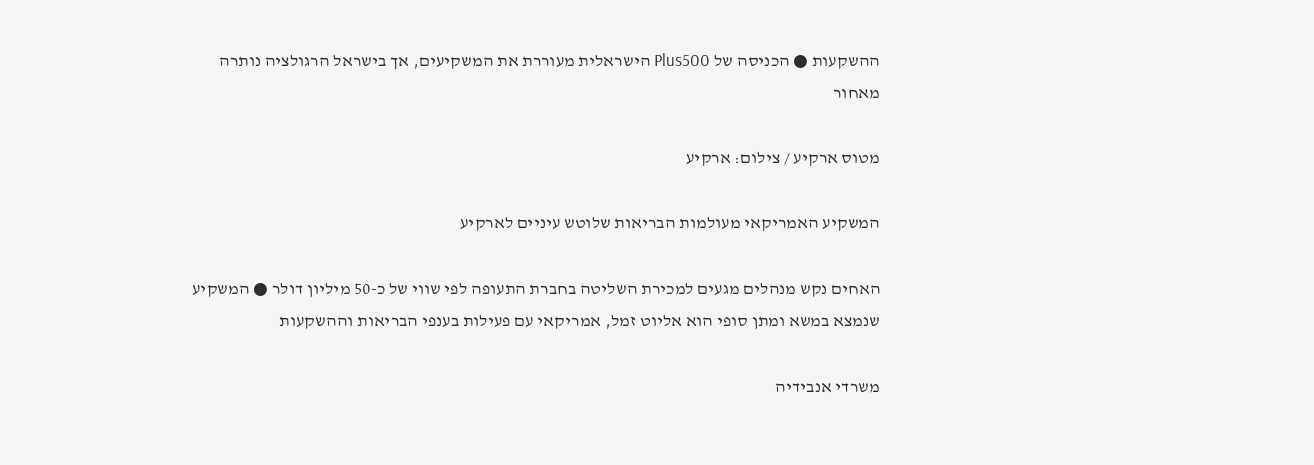ההשקעות ● הכניסה של Plus500 הישראלית מעוררת את המשקיעים, אך בישראל הרגולציה נותרה מאחור

מטוס ארקיע / צילום: ארקיע

המשקיע האמריקאי מעולמות הבריאות שלוטש עיניים לארקיע

האחים נקש מנהלים מגעים למכירת השליטה בחברת התעופה לפי שווי של כ-50 מיליון דולר ● המשקיע שנמצא במשא ומתן סופי הוא אליוט זמל, אמריקאי עם פעילות בענפי הבריאות וההשקעות

משרדי אנבידיה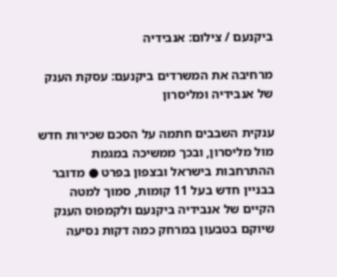ביקנעם / צילום: אנבידיה

מרחיבה את המשרדים ביקנעם: עסקת הענק של אנבידיה ומליסרון

ענקית השבבים חתמה על הסכם שכירות חדש מול מליסרון, ובכך ממשיכה במגמת ההתרחבות בישראל ובצפון בפרט ● מדובר בבניין חדש בעל 11 קומות, סמוך למטה הקיים של אנבידיה ביקנעם ולקמפוס הענק שיוקם בטבעון במרחק כמה דקות נסיעה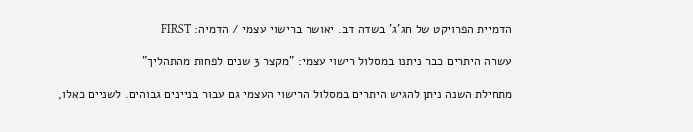הדמיית הפרויקט של חג'ג' בשדה דב. יאושר ברישוי עצמי / הדמיה: FIRST

עשרה היתרים כבר ניתנו במסלול רישוי עצמי: "מקצר 3 שנים לפחות מהתהליך"

מתחילת השנה ניתן להגיש היתרים במסלול הרישוי העצמי גם עבור בניינים גבוהים. לשניים כאלו,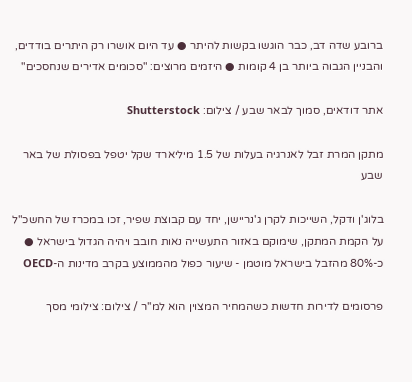ברובע שדה דב, כבר הוגשו בקשות להיתר ● עד היום אושרו רק היתרים בודדים, והבניין הגבוה ביותר בן 4 קומות ● היזמים מרוצים: "סכומים אדירים שנחסכים"

אתר דודאים, סמוך לבאר שבע / צילום: Shutterstock

מתקן המרת זבל לאנרגיה בעלות של 1.5 מיליארד שקל יטפל בפסולת של באר שבע

בלוג'ן ודקל, השייכות לקרן ג'נריישן, יחד עם קבוצת שפיר, זכו במכרז של החשכ"ל על הקמת המתקן, שימוקם באזור התעשייה נאות חובב ויהיה הגדול בישראל ● כ-80% מהזבל בישראל מוטמן - שיעור כפול מהממוצע בקרב מדינות ה-OECD

פרסומים לדירות חדשות כשהמחיר המצוין הוא למ''ר / צילום: צילומי מסך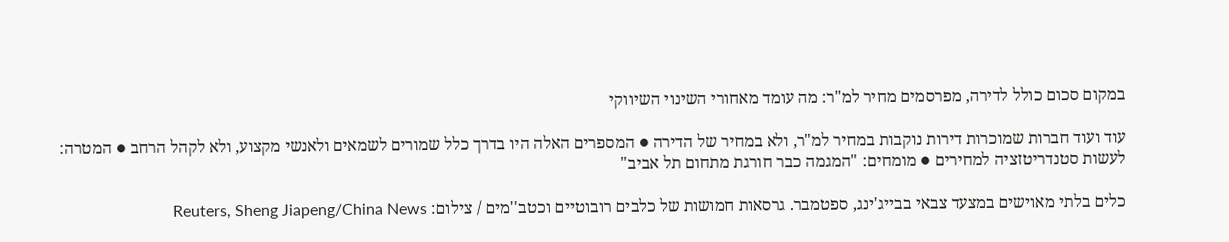במקום סכום כולל לדירה, מפרסמים מחיר למ"ר: מה עומד מאחורי השינוי השיווקי

עוד ועוד חברות שמוכרות דירות נוקבות במחיר למ"ר, ולא במחיר של הדירה ● המספרים האלה היו בדרך כלל שמורים לשמאים ולאנשי מקצוע, ולא לקהל הרחב ● המטרה: לעשות סטנדריטזציה למחירים ● מומחים: "המגמה כבר חורגת מתחום תל אביב"

כלים בלתי מאוישים במצעד צבאי בבייג'ינג, ספטמבר. גרסאות חמושות של כלבים רובוטיים וכטב''מים / צילום: Reuters, Sheng Jiapeng/China News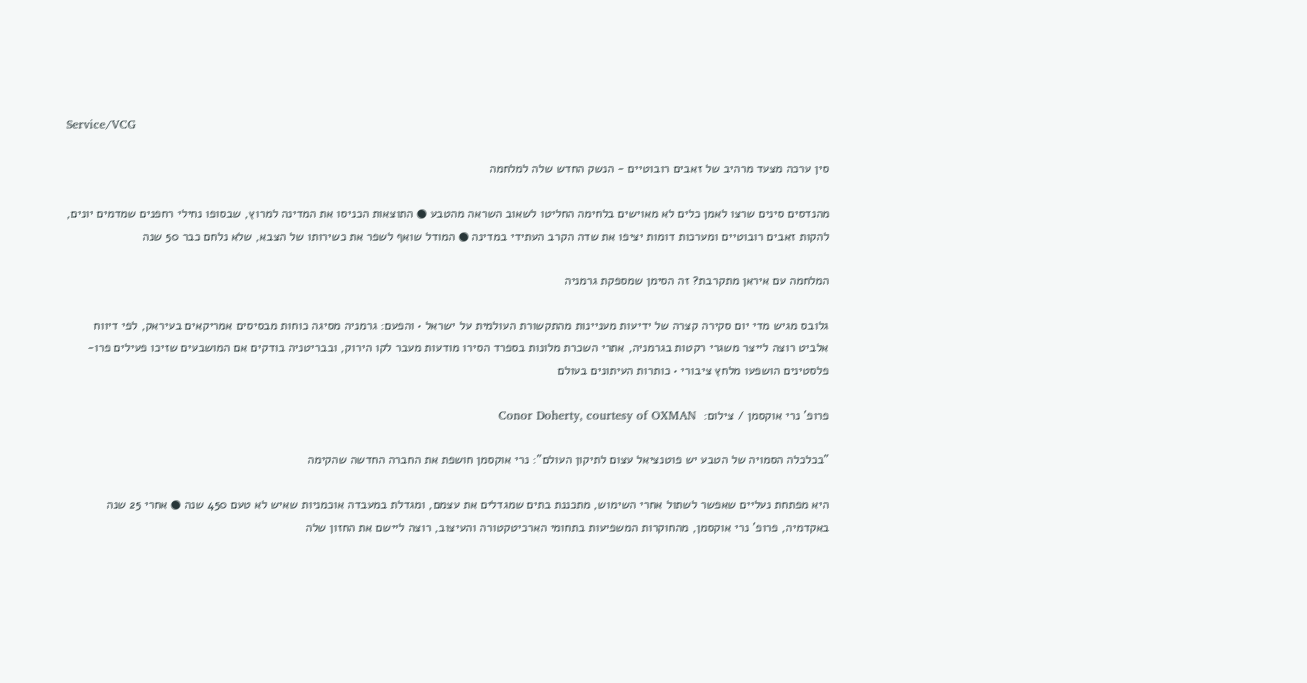Service/VCG

סין ערכה מצעד מרהיב של זאבים רובוטיים - הנשק החדש שלה למלחמה

מהנדסים סינים שרצו לאמן כלים לא מאוישים בלחימה החליטו לשאוב השראה מהטבע ● התוצאות הכניסו את המדינה למרוץ, שבסופו נחילי רחפנים שמדמים יונים, להקות זאבים רובוטיים ומערכות דומות יציפו את שדה הקרב העתידי במדינה ● המודל שואף לשפר את כשירותו של הצבא, שלא נלחם כבר 50 שנה

המלחמה עם איראן מתקרבת? זה הסימן שמספקת גרמניה

גלובס מגיש מדי יום סקירה קצרה של ידיעות מעניינות מהתקשורת העולמית על ישראל • והפעם: גרמניה מסיגה כוחות מבסיסים אמריקאים בעיראק, לפי דיווח אלביט רוצה לייצר משגרי רקטות בגרמניה, אתרי השכרת מלונות בספרד הסירו מודעות מעבר לקו הירוק, ובבריטניה בודקים אם המושבעים שזיכו פעילים פרו-פלסטינים הושפעו מלחץ ציבורי • כותרות העיתונים בעולם

פרופ' נרי אוקסמן / צילום:  Conor Doherty, courtesy of OXMAN

"בכלכלה הסמויה של הטבע יש פוטנציאל עצום לתיקון העולם": נרי אוקסמן חושפת את החברה החדשה שהקימה

היא מפתחת נעליים שאפשר לשתול אחרי השימוש, מתכננת בתים שמגדלים את עצמם, ומגדלת במעבדה אוכמניות שאיש לא טעם 450 שנה ● אחרי 25 שנה באקדמיה, פרופ' נרי אוקסמן, מהחוקרות המשפיעות בתחומי הארכיטקטורה והעיצוב, רוצה ליישם את החזון שלה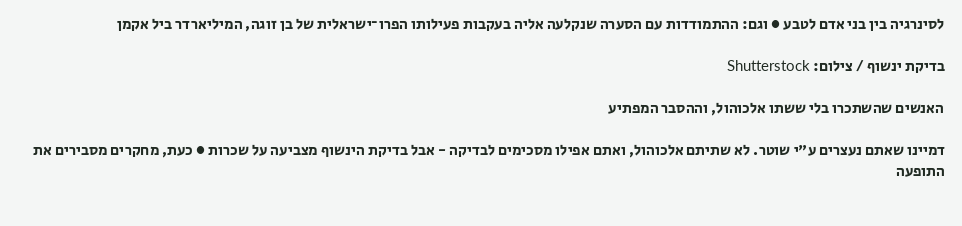לסינרגיה בין בני אדם לטבע ● וגם: ההתמודדות עם הסערה שנקלעה אליה בעקבות פעילותו הפרו־ישראלית של בן זוגה, המיליארדר ביל אקמן

בדיקת ינשוף / צילום: Shutterstock

האנשים שהשתכרו בלי ששתו אלכוהול, וההסבר המפתיע

דמיינו שאתם נעצרים ע"י שוטר. לא שתיתם אלכוהול, ואתם אפילו מסכימים לבדיקה - אבל בדיקת הינשוף מצביעה על שכרות ● כעת, מחקרים מסבירים את התופעה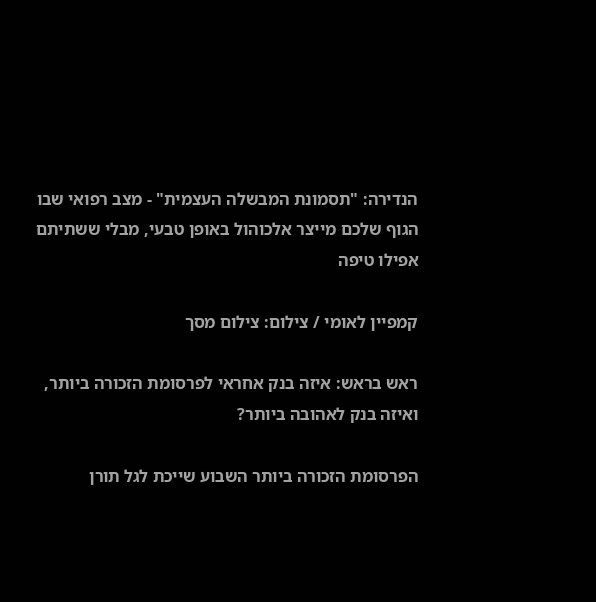הנדירה: "תסמונת המבשלה העצמית" - מצב רפואי שבו הגוף שלכם מייצר אלכוהול באופן טבעי, מבלי ששתיתם אפילו טיפה

קמפיין לאומי / צילום: צילום מסך

ראש בראש: איזה בנק אחראי לפרסומת הזכורה ביותר, ואיזה בנק לאהובה ביותר?

הפרסומת הזכורה ביותר השבוע שייכת לגל תורן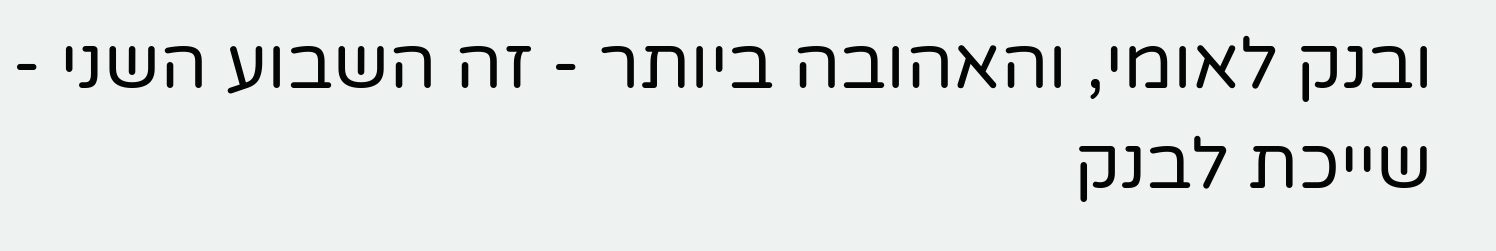ובנק לאומי, והאהובה ביותר - זה השבוע השני - שייכת לבנק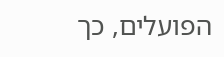הפועלים, כך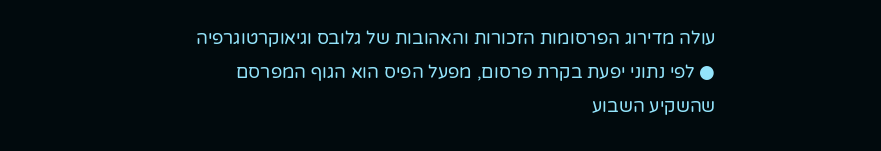עולה מדירוג הפרסומות הזכורות והאהובות של גלובס וגיאוקרטוגרפיה ● לפי נתוני יפעת בקרת פרסום, מפעל הפיס הוא הגוף המפרסם שהשקיע השבוע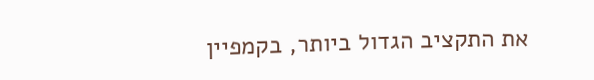את התקציב הגדול ביותר, בקמפיין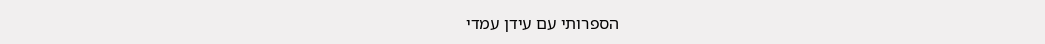הספרותי עם עידן עמדי